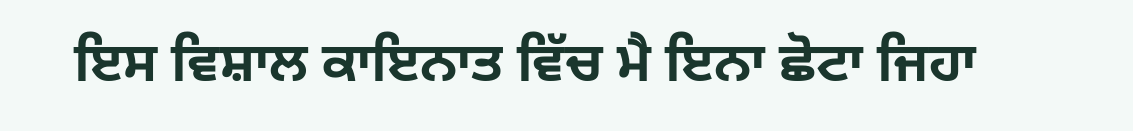ਇਸ ਵਿਸ਼ਾਲ ਕਾਇਨਾਤ ਵਿੱਚ ਮੈ ਇਨਾ ਛੋਟਾ ਜਿਹਾ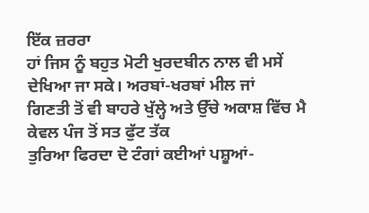ਇੱਕ ਜ਼ਰਰਾ
ਹਾਂ ਜਿਸ ਨੂੰ ਬਹੁਤ ਮੋਟੀ ਖੁਰਦਬੀਨ ਨਾਲ ਵੀ ਮਸੇਂ ਦੇਖਿਆ ਜਾ ਸਕੇ। ਅਰਬਾਂ-ਖਰਬਾਂ ਮੀਲ ਜਾਂ
ਗਿਣਤੀ ਤੋਂ ਵੀ ਬਾਹਰੇ ਖੁੱਲ੍ਹੇ ਅਤੇ ਉੱਚੇ ਅਕਾਸ਼ ਵਿੱਚ ਮੈ ਕੇਵਲ ਪੰਜ ਤੋਂ ਸਤ ਫੁੱਟ ਤੱਕ
ਤੁਰਿਆ ਫਿਰਦਾ ਦੋ ਟੰਗਾਂ ਕਈਆਂ ਪਸ਼ੂਆਂ-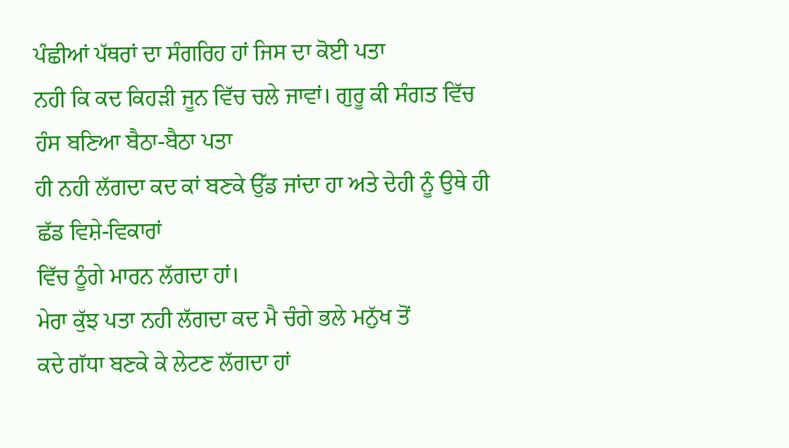ਪੰਛੀਆਂ ਪੱਥਰਾਂ ਦਾ ਸੰਗਰਿਹ ਹਾਂ ਜਿਸ ਦਾ ਕੋਈ ਪਤਾ
ਨਹੀ ਕਿ ਕਦ ਕਿਹੜੀ ਜੂਨ ਵਿੱਚ ਚਲੇ ਜਾਵਾਂ। ਗੁਰੂ ਕੀ ਸੰਗਤ ਵਿੱਚ ਹੰਸ ਬਣਿਆ ਬੈਠਾ-ਬੈਠਾ ਪਤਾ
ਹੀ ਨਹੀ ਲੱਗਦਾ ਕਦ ਕਾਂ ਬਣਕੇ ਉੱਡ ਜਾਂਦਾ ਹਾ ਅਤੇ ਦੇਹੀ ਨੂੰ ਉਥੇ ਹੀ ਛੱਡ ਵਿਸ਼ੇ-ਵਿਕਾਰਾਂ
ਵਿੱਚ ਠੂੰਗੇ ਮਾਰਨ ਲੱਗਦਾ ਹਾਂ।
ਮੇਰਾ ਕੁੱਝ ਪਤਾ ਨਹੀ ਲੱਗਦਾ ਕਦ ਮੈ ਚੰਗੇ ਭਲੇ ਮਨੁੱਖ ਤੋਂ
ਕਦੇ ਗੱਧਾ ਬਣਕੇ ਕੇ ਲੇਟਣ ਲੱਗਦਾ ਹਾਂ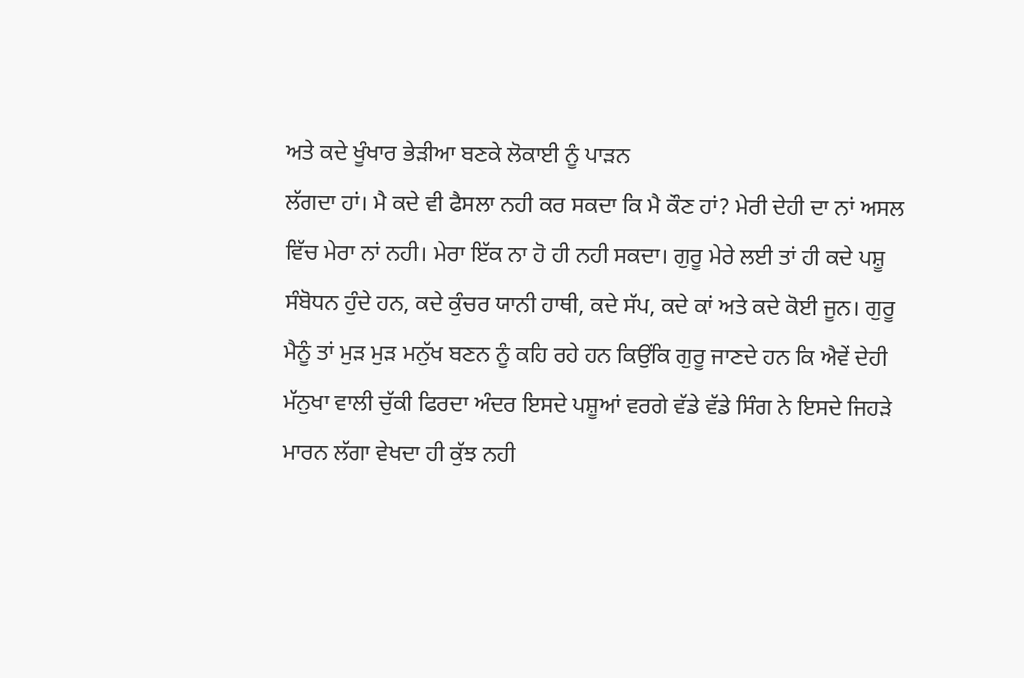ਅਤੇ ਕਦੇ ਖੂੰਖਾਰ ਭੇੜੀਆ ਬਣਕੇ ਲੋਕਾਈ ਨੂੰ ਪਾੜਨ
ਲੱਗਦਾ ਹਾਂ। ਮੈ ਕਦੇ ਵੀ ਫੈਸਲਾ ਨਹੀ ਕਰ ਸਕਦਾ ਕਿ ਮੈ ਕੌਣ ਹਾਂ? ਮੇਰੀ ਦੇਹੀ ਦਾ ਨਾਂ ਅਸਲ
ਵਿੱਚ ਮੇਰਾ ਨਾਂ ਨਹੀ। ਮੇਰਾ ਇੱਕ ਨਾ ਹੋ ਹੀ ਨਹੀ ਸਕਦਾ। ਗੁਰੂ ਮੇਰੇ ਲਈ ਤਾਂ ਹੀ ਕਦੇ ਪਸ਼ੂ
ਸੰਬੋਧਨ ਹੁੰਦੇ ਹਨ, ਕਦੇ ਕੁੰਚਰ ਯਾਨੀ ਹਾਥੀ, ਕਦੇ ਸੱਪ, ਕਦੇ ਕਾਂ ਅਤੇ ਕਦੇ ਕੋਈ ਜੂਨ। ਗੁਰੂ
ਮੈਨੂੰ ਤਾਂ ਮੁੜ ਮੁੜ ਮਨੁੱਖ ਬਣਨ ਨੂੰ ਕਹਿ ਰਹੇ ਹਨ ਕਿਉਂਕਿ ਗੁਰੂ ਜਾਣਦੇ ਹਨ ਕਿ ਐਵੇਂ ਦੇਹੀ
ਮੱਨੁਖਾ ਵਾਲੀ ਚੁੱਕੀ ਫਿਰਦਾ ਅੰਦਰ ਇਸਦੇ ਪਸ਼ੂਆਂ ਵਰਗੇ ਵੱਡੇ ਵੱਡੇ ਸਿੰਗ ਨੇ ਇਸਦੇ ਜਿਹੜੇ
ਮਾਰਨ ਲੱਗਾ ਵੇਖਦਾ ਹੀ ਕੁੱਝ ਨਹੀ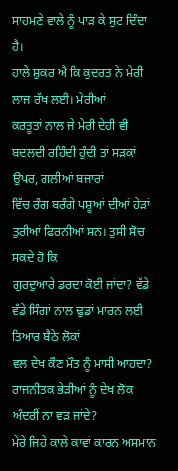ਸਾਹਮਣੇ ਵਾਲੇ ਨੂੰ ਪਾੜ ਕੇ ਸੁਟ ਦਿੰਦਾ ਹੈ।
ਹਾਲੇ ਸ਼ੁਕਰ ਐ ਕਿ ਕੁਦਰਤ ਨੇ ਮੇਰੀ ਲਾਜ ਰੱਖ ਲਈ। ਮੇਰੀਆਂ
ਕਰਤੂਤਾਂ ਨਾਲ ਜੇ ਮੇਰੀ ਦੇਹੀ ਵੀ ਬਦਲਦੀ ਰਹਿੰਦੀ ਹੁੰਦੀ ਤਾਂ ਸੜਕਾਂ ਉਪਰ, ਗਲੀਆਂ ਬਜਾਰਾਂ
ਵਿੱਚ ਰੰਗ ਬਰੰਗੇ ਪਸ਼ੂਆਂ ਦੀਆਂ ਹੇੜਾਂ ਤੁਰੀਆਂ ਫਿਰਨੀਆਂ ਸਨ। ਤੁਸੀ ਸੋਚ ਸਕਦੇ ਹੋ ਕਿ
ਗੁਰਦੁਆਰੇ ਡਰਦਾ ਕੋਈ ਜਾਂਦਾ? ਵੱਡੇ ਵੱਡੇ ਸਿੰਗਾਂ ਨਾਲ ਢੁਡਾਂ ਮਾਰਨ ਲਈ ਤਿਆਰ ਬੈਠੇ ਲੋਕਾਂ
ਵਲ ਦੇਖ ਕੌਣ ਮੌਤ ਨੂੰ ਮਾਸੀ ਆਹਦਾ? ਰਾਜਨੀਤਕ ਭੇੜੀਆਂ ਨੂੰ ਦੇਖ ਲੋਕ ਅੰਦਰੀਂ ਨਾ ਵੜ ਜਾਂਦੇ?
ਮੇਰੇ ਜਿਹੇ ਕਾਲੇ ਕਾਵਾਂ ਕਾਰਨ ਅਸਮਾਨ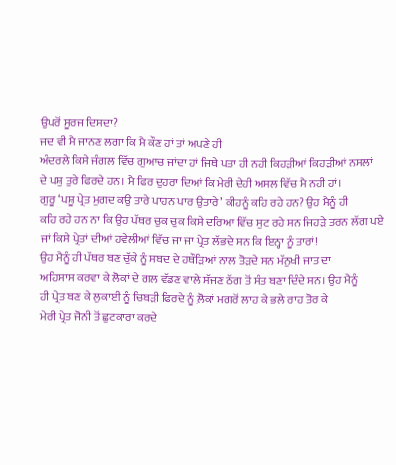ਉਪਰੋਂ ਸੂਰਜ ਦਿਸਦਾ?
ਜਦ ਵੀ ਮੈ ਜਾਨਣ ਲਗਾ ਕਿ ਮੈ ਕੌਣ ਹਾਂ ਤਾਂ ਅਪਣੇ ਹੀ
ਅੰਦਰਲੇ ਕਿਸੇ ਜੰਗਲ ਵਿੱਚ ਗੁਆਚ ਜਾਂਦਾ ਹਾਂ ਜਿਥੇ ਪਤਾ ਹੀ ਨਹੀ ਕਿਹੜੀਆਂ ਕਿਹੜੀਆਂ ਨਸਲਾਂ
ਦੇ ਪਸ਼ੁ ਤੁਰੇ ਫਿਰਦੇ ਹਨ। ਮੈ ਫਿਰ ਦੁਹਰਾ ਦਿਆਂ ਕਿ ਮੇਰੀ ਦੇਹੀ ਅਸਲ ਵਿੱਚ ਮੈ ਨਹੀ ਹਾਂ।
ਗੁਰੂ ‘ਪਸ਼ੂ ਪ੍ਰੇਤ ਮੁਗਦ ਕਉ ਤਾਰੇ ਪਾਹਨ ਪਾਰ ਉਤਾਰੇ’ ਕੀਹਨੂੰ ਕਹਿ ਰਹੇ ਹਨ? ਉਹ ਮੈਨੂੰ ਹੀ
ਕਹਿ ਰਹੇ ਹਨ ਨਾ ਕਿ ਉਹ ਪੱਥਰ ਚੁਕ ਚੁਕ ਕਿਸੇ ਦਰਿਆ ਵਿੱਚ ਸੁਟ ਰਹੇ ਸਨ ਜਿਹੜੇ ਤਰਨ ਲੱਗ ਪਏ
ਜਾਂ ਕਿਸੇ ਪ੍ਰੇਤਾਂ ਦੀਆਂ ਹਵੇਲੀਆਂ ਵਿੱਚ ਜਾ ਜਾ ਪ੍ਰੇਤ ਲੱਭਦੇ ਸਨ ਕਿ ਇਨ੍ਹਾ ਨੂੰ ਤਾਰਾਂ!
ਉਹ ਮੈਨੂੰ ਹੀ ਪੱਥਰ ਬਣ ਚੁੱਕੇ ਨੂੰ ਸਬਦ ਦੇ ਹਥੌੜਿਆਂ ਨਾਲ ਤੋੜਦੇ ਸਨ ਮੱਨੁਖੀ ਜਾਤ ਦਾ
ਅਹਿਸਾਸ ਕਰਵਾ ਕੇ ਲੋਕਾਂ ਦੇ ਗਲ ਵੱਡਣ ਵਾਲੇ ਸੱਜਣ ਠੱਗ ਤੋਂ ਸੰਤ ਬਣਾ ਦਿੰਦੇ ਸਨ। ਉਹ ਮੈਨੂੰ
ਹੀ ਪ੍ਰੇਤ ਬਣ ਕੇ ਲੁਕਾਈ ਨੂੰ ਚਿਬੜੀ ਫਿਰਦੇ ਨੂੰ ਲ਼ੋਕਾਂ ਮਗਰੋਂ ਲਾਹ ਕੇ ਭਲੇ ਰਾਹ ਤੋਰ ਕੇ
ਮੇਰੀ ਪ੍ਰੇਤ ਜੋਨੀ ਤੋਂ ਛੁਟਕਾਰਾ ਕਰਦੇ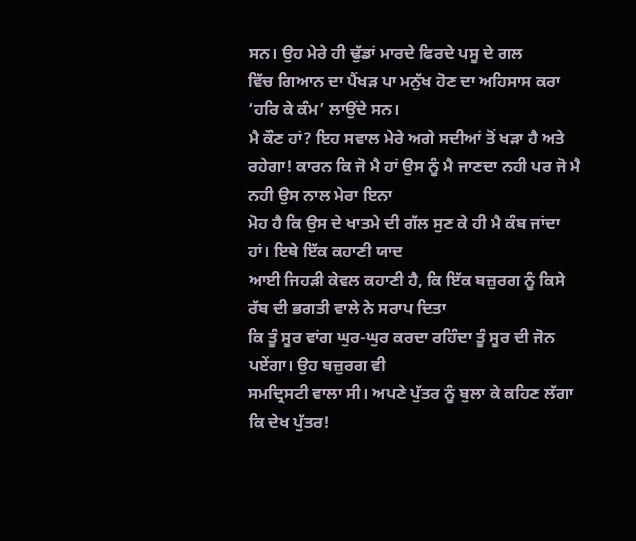ਸਨ। ਉਹ ਮੇਰੇ ਹੀ ਢੁੱਡਾਂ ਮਾਰਦੇ ਫਿਰਦੇ ਪਸੂ ਦੇ ਗਲ
ਵਿੱਚ ਗਿਆਨ ਦਾ ਪੈਂਖੜ ਪਾ ਮਨੁੱਖ ਹੋਣ ਦਾ ਅਹਿਸਾਸ ਕਰਾ ‘ਹਰਿ ਕੇ ਕੰਮ’ ਲਾਉਂਦੇ ਸਨ।
ਮੈ ਕੌਣ ਹਾਂ? ਇਹ ਸਵਾਲ ਮੇਰੇ ਅਗੇ ਸਦੀਆਂ ਤੋਂ ਖੜਾ ਹੈ ਅਤੇ
ਰਹੇਗਾ! ਕਾਰਨ ਕਿ ਜੋ ਮੈ ਹਾਂ ਉਸ ਨੂੰ ਮੈ ਜਾਣਦਾ ਨਹੀ ਪਰ ਜੋ ਮੈ ਨਹੀ ਉਸ ਨਾਲ ਮੇਰਾ ਇਨਾ
ਮੋਹ ਹੈ ਕਿ ਉਸ ਦੇ ਖਾਤਮੇ ਦੀ ਗੱਲ ਸੁਣ ਕੇ ਹੀ ਮੈ ਕੰਬ ਜਾਂਦਾ ਹਾਂ। ਇਥੇ ਇੱਕ ਕਹਾਣੀ ਯਾਦ
ਆਈ ਜਿਹੜੀ ਕੇਵਲ ਕਹਾਣੀ ਹੈ, ਕਿ ਇੱਕ ਬਜ਼ੁਰਗ ਨੂੰ ਕਿਸੇ ਰੱਬ ਦੀ ਭਗਤੀ ਵਾਲੇ ਨੇ ਸਰਾਪ ਦਿਤਾ
ਕਿ ਤੂੰ ਸੂਰ ਵਾਂਗ ਘੁਰ-ਘੁਰ ਕਰਦਾ ਰਹਿੰਦਾ ਤੂੰ ਸੂਰ ਦੀ ਜੋਨ ਪਏਂਗਾ। ਉਹ ਬਜ਼ੁਰਗ ਵੀ
ਸਮਦ੍ਰਿਸਟੀ ਵਾਲਾ ਸੀ। ਅਪਣੇ ਪੁੱਤਰ ਨੂੰ ਬੁਲਾ ਕੇ ਕਹਿਣ ਲੱਗਾ ਕਿ ਦੇਖ ਪੁੱਤਰ!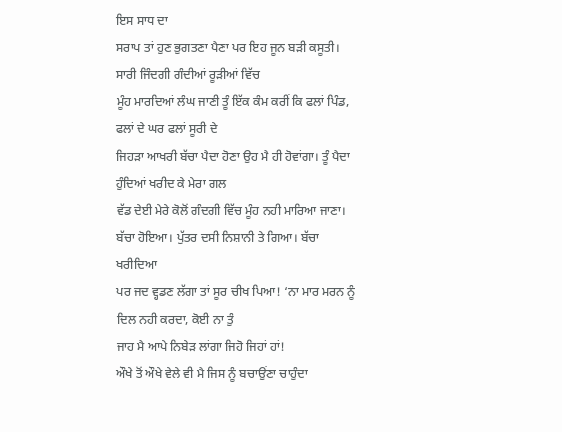ਇਸ ਸਾਧ ਦਾ
ਸਰਾਪ ਤਾਂ ਹੁਣ ਭੁਗਤਣਾ ਪੈਣਾ ਪਰ ਇਹ ਜੂਨ ਬੜੀ ਕਸੂਤੀ। ਸਾਰੀ ਜਿੰਦਗੀ ਗੰਦੀਆਂ ਰੂੜੀਆਂ ਵਿੱਚ
ਮੂੰਹ ਮਾਰਦਿਆਂ ਲੰਘ ਜਾਣੀ ਤੂੰ ਇੱਕ ਕੰਮ ਕਰੀਂ ਕਿ ਫਲਾਂ ਪਿੰਡ, ਫਲਾਂ ਦੇ ਘਰ ਫਲਾਂ ਸੂਰੀ ਦੇ
ਜਿਹੜਾ ਆਖਰੀ ਬੱਚਾ ਪੈਦਾ ਹੋਣਾ ਉਹ ਮੈ ਹੀ ਹੋਵਾਂਗਾ। ਤੂੰ ਪੈਦਾ ਹੁੰਦਿਆਂ ਖਰੀਦ ਕੇ ਮੇਰਾ ਗਲ
ਵੱਡ ਦੇਈ ਮੇਰੇ ਕੋਲੋਂ ਗੰਦਗੀ ਵਿੱਚ ਮੂੰਹ ਨਹੀ ਮਾਰਿਆ ਜਾਣਾ।
ਬੱਚਾ ਹੋਇਆ। ਪੁੱਤਰ ਦਸੀ ਨਿਸ਼ਾਨੀ ਤੇ ਗਿਆ। ਬੱਚਾ ਖਰੀਦਿਆ
ਪਰ ਜਦ ਵ੍ਹਡਣ ਲੱਗਾ ਤਾਂ ਸੂਰ ਚੀਖ ਪਿਆ! ‘ਨਾ ਮਾਰ ਮਰਨ ਨੂੰ ਦਿਲ ਨਹੀ ਕਰਦਾ, ਕੋਈ ਨਾ ਤੁੰ
ਜਾਹ ਮੈ ਆਪੇ ਨਿਬੇੜ ਲਾਂਗਾ ਜਿਹੋ ਜਿਹਾਂ ਹਾਂ!
ਔਖੇ ਤੋਂ ਔਖੇ ਵੇਲੇ ਵੀ ਮੈ ਜਿਸ ਨੂੰ ਬਚਾਉਂਣਾ ਚਾਹੁੰਦਾ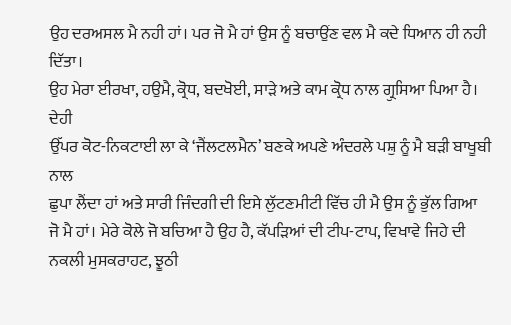ਉਹ ਦਰਅਸਲ ਮੈ ਨਹੀ ਹਾਂ। ਪਰ ਜੋ ਮੈ ਹਾਂ ਉਸ ਨੂੰ ਬਚਾਉਂਣ ਵਲ ਮੈ ਕਦੇ ਧਿਆਨ ਹੀ ਨਹੀ ਦਿੱਤਾ।
ਉਹ ਮੇਰਾ ਈਰਖਾ, ਹਉਮੈ, ਕ੍ਰੋਧ, ਬਦਖੋਈ, ਸਾੜੇ ਅਤੇ ਕਾਮ ਕ੍ਰੋਧ ਨਾਲ ਗ੍ਰੁਸਿਆ ਪਿਆ ਹੈ। ਦੇਹੀ
ਉੱਪਰ ਕੋਟ-ਨਿਕਟਾਈ ਲਾ ਕੇ ‘ਜੈਂਲਟਲਮੈਨ’ ਬਣਕੇ ਅਪਣੇ ਅੰਦਰਲੇ ਪਸ਼ੁ ਨੂੰ ਮੈ ਬੜੀ ਬਾਖੂਬੀ ਨਾਲ
ਛੁਪਾ ਲੈਂਦਾ ਹਾਂ ਅਤੇ ਸਾਰੀ ਜਿੰਦਗੀ ਦੀ ਇਸੇ ਲੁੱਟਣਮੀਟੀ ਵਿੱਚ ਹੀ ਮੈ ਉਸ ਨੂੰ ਭੁੱਲ ਗਿਆ
ਜੋ ਮੈ ਹਾਂ। ਮੇਰੇ ਕੋਲੇ ਜੋ ਬਚਿਆ ਹੈ ਉਹ ਹੈ, ਕੱਪੜਿਆਂ ਦੀ ਟੀਪ-ਟਾਪ, ਵਿਖਾਵੇ ਜਿਹੇ ਦੀ
ਨਕਲੀ ਮੁਸਕਰਾਹਟ, ਝੂਠੀ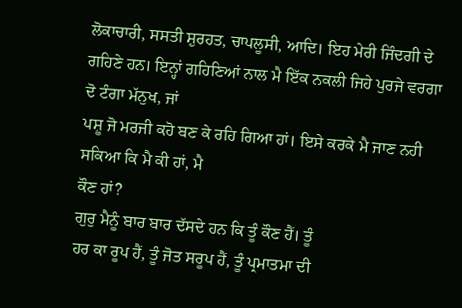ਲੋਕਾਚਾਰੀ, ਸਸਤੀ ਸ਼ੁਰਹਤ, ਚਾਪਲੂਸੀ, ਆਦਿ। ਇਹ ਮੇਰੀ ਜਿੰਦਗੀ ਦੇ
ਗਹਿਣੇ ਹਨ। ਇਨ੍ਹਾਂ ਗਹਿਣਿਆਂ ਨਾਲ ਮੈ ਇੱਕ ਨਕਲੀ ਜਿਹੇ ਪੁਰਜੇ ਵਰਗਾ ਦੋ ਟੰਗਾ ਮੱਨੁਖ, ਜਾਂ
ਪਸ਼ੂ ਜੋ ਮਰਜੀ ਕਹੋ ਬਣ ਕੇ ਰਹਿ ਗਿਆ ਹਾਂ। ਇਸੇ ਕਰਕੇ ਮੈ ਜਾਣ ਨਹੀ ਸਕਿਆ ਕਿ ਮੈ ਕੀ ਹਾਂ, ਮੈ
ਕੌਣ ਹਾਂ?
ਗੁਰੁ ਮੈਨੂੰ ਬਾਰ ਬਾਰ ਦੱਸਦੇ ਹਨ ਕਿ ਤੂੰ ਕੌਣ ਹੈਂ। ਤੂੰ
ਹਰ ਕਾ ਰੂਪ ਹੈਂ, ਤੂੰ ਜੋਤ ਸਰੂਪ ਹੈਂ, ਤੂੰ ਪ੍ਰਮਾਤਮਾ ਦੀ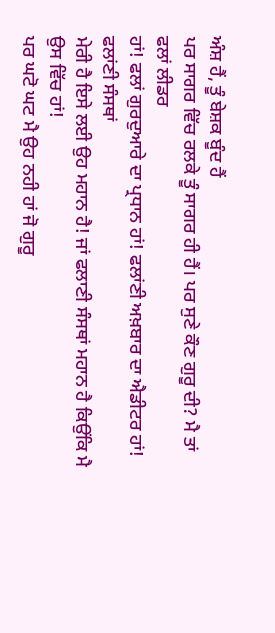ਅੰਸ਼ ਹੈਂ, ਤੂੰ ਬੇਸ਼ਕ ਬੂੰਦ ਹੈਂ
ਪਰ ਸਾਗਰ ਵਿੱਚ ਰਲਕੇ ਤੂੰ ਸਾਗਰ ਹੀ ਹੈਂ। ਪਰ ਸੁਣੇ ਕੌਣ ਗੁਰੂ ਦੀ? ਮੈ ਤਾਂ ਫਲਾਂ ਲੀਡਰ
ਹਾਂ! ਫਲਾਂ ਗੁਰਦੁਆਰੇ ਦਾ ਪ੍ਰਧਾਨ ਹਾਂ! ਫਲਾਂਣੀ ਅਖ਼ਬਾਰ ਦਾ ਐਡੀਟਰ ਹਾਂ! ਫਲਾਂਣੀ ਸੰਸਥਾਂ
ਮੇਰੀ ਹੈ ਇਸੇ ਲਈ ਉਹ ਮਹਾਨ ਹੈ! ਜਾਂ ਫਲਾਣੀ ਸੰਸਥਾਂ ਮਹਾਨ ਹੈ ਕਿਉਂਕਿ ਮੈ ਉਸ ਵਿੱਚ ਹਾਂ!
ਪਰ ਘਟੋ ਘਟ ਮੈ ਉਹ ਨਹੀ ਹਾਂ ਜੋ ਗੁਰੂ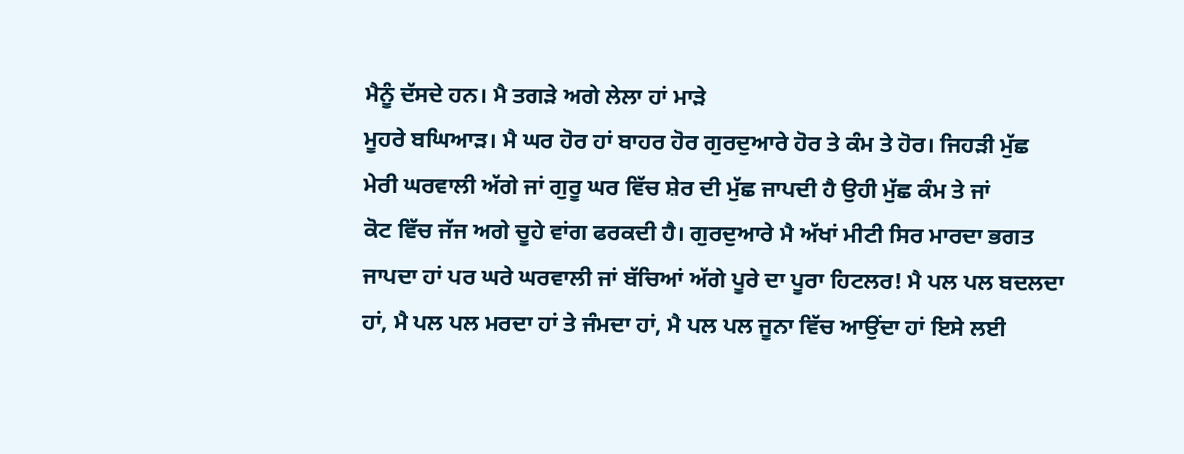ਮੈਨੂੰ ਦੱਸਦੇ ਹਨ। ਮੈ ਤਗੜੇ ਅਗੇ ਲੇਲਾ ਹਾਂ ਮਾੜੇ
ਮੂਹਰੇ ਬਘਿਆੜ। ਮੈ ਘਰ ਹੋਰ ਹਾਂ ਬਾਹਰ ਹੋਰ ਗੁਰਦੁਆਰੇ ਹੋਰ ਤੇ ਕੰਮ ਤੇ ਹੋਰ। ਜਿਹੜੀ ਮੁੱਛ
ਮੇਰੀ ਘਰਵਾਲੀ ਅੱਗੇ ਜਾਂ ਗੁਰੂ ਘਰ ਵਿੱਚ ਸ਼ੇਰ ਦੀ ਮੁੱਛ ਜਾਪਦੀ ਹੈ ਉਹੀ ਮੁੱਛ ਕੰਮ ਤੇ ਜਾਂ
ਕੋਟ ਵਿੱਚ ਜੱਜ ਅਗੇ ਚੂਹੇ ਵਾਂਗ ਫਰਕਦੀ ਹੈ। ਗੁਰਦੁਆਰੇ ਮੈ ਅੱਖਾਂ ਮੀਟੀ ਸਿਰ ਮਾਰਦਾ ਭਗਤ
ਜਾਪਦਾ ਹਾਂ ਪਰ ਘਰੇ ਘਰਵਾਲੀ ਜਾਂ ਬੱਚਿਆਂ ਅੱਗੇ ਪੂਰੇ ਦਾ ਪੂਰਾ ਹਿਟਲਰ! ਮੈ ਪਲ ਪਲ ਬਦਲਦਾ
ਹਾਂ, ਮੈ ਪਲ ਪਲ ਮਰਦਾ ਹਾਂ ਤੇ ਜੰਮਦਾ ਹਾਂ, ਮੈ ਪਲ ਪਲ ਜੂਨਾ ਵਿੱਚ ਆਉਂਦਾ ਹਾਂ ਇਸੇ ਲਈ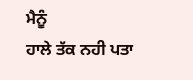ਮੈਨੂੰ
ਹਾਲੇ ਤੱਕ ਨਹੀ ਪਤਾ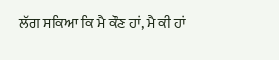ਲੱਗ ਸਕਿਆ ਕਿ ਮੈ ਕੌਣ ਹਾਂ, ਮੈ ਕੀ ਹਾਂ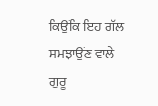ਕਿਉਂਕਿ ਇਹ ਗੱਲ ਸਮਝਾਉਂਣ ਵਾਲੇ
ਗੁਰੂ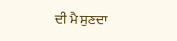ਦੀ ਮੈ ਸੁਣਦਾ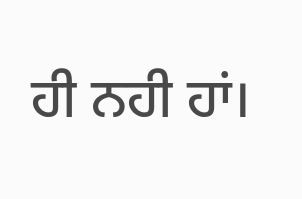ਹੀ ਨਹੀ ਹਾਂ।